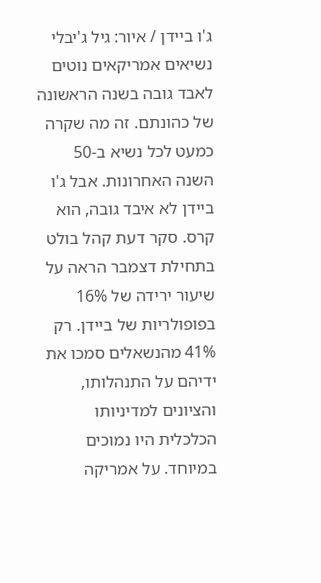ג'ו ביידן / איור: גיל ג'יבלי
נשיאים אמריקאים נוטים לאבד גובה בשנה הראשונה של כהונתם. זה מה שקרה כמעט לכל נשיא ב-50 השנה האחרונות. אבל ג'ו ביידן לא איבד גובה, הוא קרס. סקר דעת קהל בולט בתחילת דצמבר הראה על שיעור ירידה של 16% בפופולריות של ביידן. רק 41% מהנשאלים סמכו את ידיהם על התנהלותו, והציונים למדיניותו הכלכלית היו נמוכים במיוחד. על אמריקה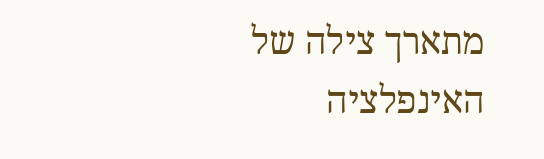מתארך צילה של האינפלציה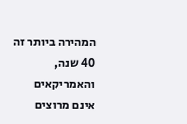המהירה ביותר זה 40 שנה, והאמריקאים אינם מרוצים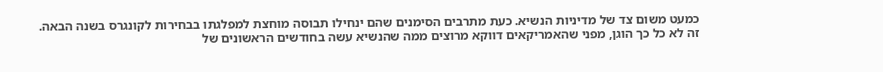כמעט משום צד של מדיניות הנשיא. כעת מתרבים הסימנים שהם ינחילו תבוסה מוחצת למפלגתו בבחירות לקונגרס בשנה הבאה.
זה לא כל כך הוגן, מפני שהאמריקאים דווקא מרוצים ממה שהנשיא עשה בחודשים הראשונים של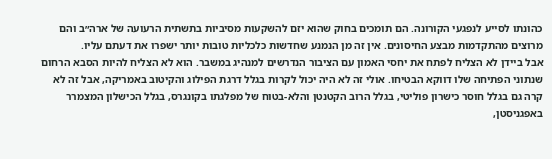כהונתו לסייע לנפגעי הקורונה. הם תומכים בחוק שהוא יזם להשקעות מסיביות בתשתית הרעועה של ארה״ב והם מרוצים מהתקדמות מבצע החיסונים. אין זה מן הנמנע שחדשות כלכליות טובות יותר ישפרו את דעתם עליו.
אבל ביידן לא הצליח לפתח את יחסי האמון עם הציבור הנדרשים למנהיג במשבר. הוא לא הצליח להיות הסבא הרחום שנתוני הפתיחה שלו דווקא הבטיחו. אולי זה לא היה יכול לקרות בגלל דרגת הפילוג והקיטוב באמריקה, אבל זה לא קרה גם בגלל חוסר כישרון פוליטי, בגלל הרוב הקטנטן והלא-בטוח של מפלגתו בקונגרס, בגלל הכישלון המצמרר באפגניסטן,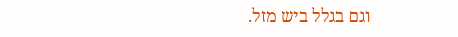וגם בגלל ביש מזל.